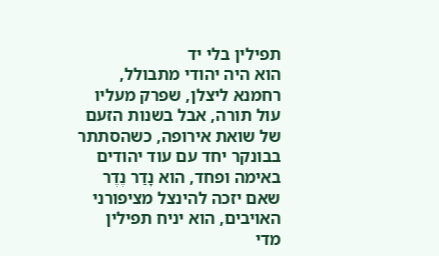תפילין בלי יד
הוא היה יהודי מתבולל, רחמנא ליצלן, שפרק מעליו עול תורה, אבל בשנות הזעם של שואת אירופה, כשהסתתר בבונקר יחד עם עוד יהודים באימה ופחד, הוא נָדַר נֶדֶר שאם יזכה להינצל מציפורני האויבים, הוא יניח תפילין מדי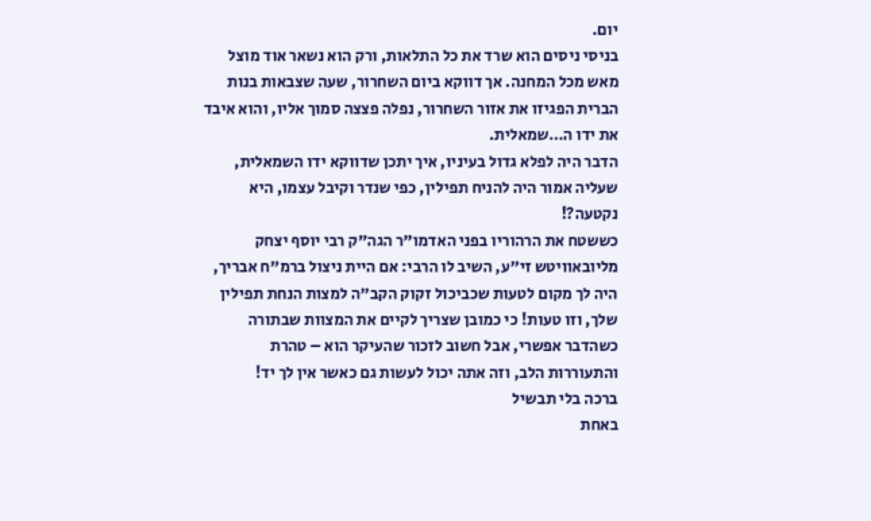יום.
בניסי ניסים הוא שרד את כל התלאות, ורק הוא נשאר אוד מוצל מאש מכל המחנה. אך דווקא ביום השחרור, שעה שצבאות בנות הברית הפגיזו את אזור השחרור, נפלה פצצה סמוך אליו, והוא איבד את ידו ה…שמאלית.
הדבר היה לפלא גדול בעיניו, איך יתכן שדווקא ידו השמאלית, שעליה אמור היה להניח תפילין, כפי שנדר וקיבל עצמו, היא נקטעה?!
כששטח את הרהוריו בפני האדמו"ר הגה"ק רבי יוסף יצחק מליובאוויטש זי"ע, השיב לו הרבי: אם היית ניצול ברמ"ח אבריך, היה לך מקום לטעות שכביכול זקוק הקב"ה למצות הנחת תפילין שלך, וזו טעות! כי כמובן שצריך לקיים את המצוות שבתורה כשהדבר אפשרי, אבל חשוב לזכור שהעיקר הוא – טהרת והתעוררות הלב, וזה אתה יכול לעשות גם כאשר אין לך יד!
ברכה בלי תבשיל
באחת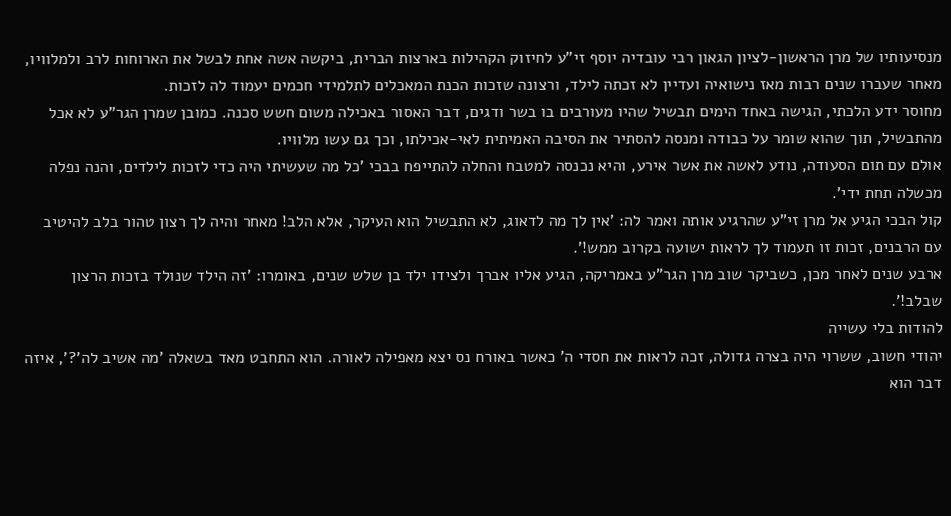מנסיעותיו של מרן הראשון-לציון הגאון רבי עובדיה יוסף זי"ע לחיזוק הקהילות בארצות הברית, ביקשה אשה אחת לבשל את הארוחות לרב ולמלוויו, מאחר שעברו שנים רבות מאז נישואיה ועדיין לא זכתה לילד, ורצונה שזכות הכנת המאכלים לתלמידי חכמים יעמוד לה לזכות.
מחוסר ידע הלכתי, הגישה באחד הימים תבשיל שהיו מעורבים בו בשר ודגים, דבר האסור באכילה משום חשש סכנה. כמובן שמרן הגר"ע לא אכל מהתבשיל, תוך שהוא שומר על כבודה ומנסה להסתיר את הסיבה האמיתית לאי-אכילתו, וכך גם עשו מלוויו.
אולם עם תום הסעודה, נודע לאשה את אשר אירע, והיא נכנסה למטבח והחלה להתייפח בבכי 'כל מה שעשיתי היה כדי לזכות לילדים, והנה נפלה מכשלה תחת ידי'.
קול הבכי הגיע אל מרן זי"ע שהרגיע אותה ואמר לה: 'אין לך מה לדאוג, לא התבשיל הוא העיקר, אלא הלב! מאחר והיה לך רצון טהור בלב להיטיב עם הרבנים, זכות זו תעמוד לך לראות ישועה בקרוב ממש!'.
ארבע שנים לאחר מכן, כשביקר שוב מרן הגר"ע באמריקה, הגיע אליו אברך ולצידו ילד בן שלש שנים, באומרו: 'זה הילד שנולד בזכות הרצון שבלב!'.
להודות בלי עשייה
יהודי חשוב, ששרוי היה בצרה גדולה, זכה לראות את חסדי ה' כאשר באורח נס יצא מאפילה לאורה. הוא התחבט מאד בשאלה 'מה אשיב לה'?', איזה דבר הוא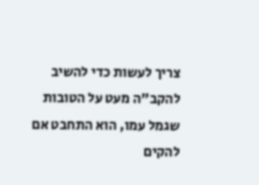צריך לעשות כדי להשיב להקב"ה מעט על הטובות שגמל עמו, הוא התחבט אם להקים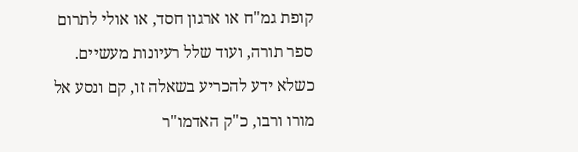קופת גמ"ח או ארגון חסד, או אולי לתרום ספר תורה, ועוד שלל רעיונות מעשיים.
כשלא ידע להכריע בשאלה זו, קם ונסע אל מורו ורבו, כ"ק האדמו"ר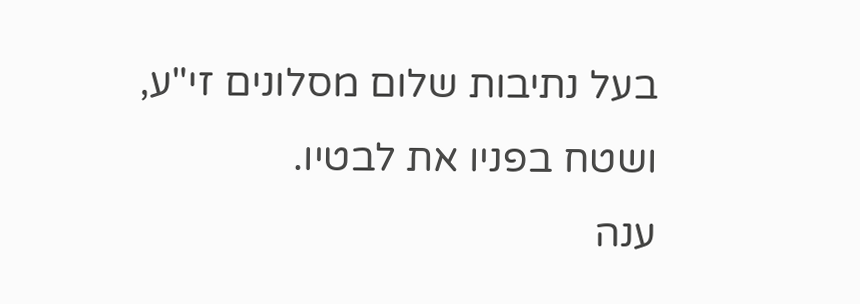בעל נתיבות שלום מסלונים זי"ע, ושטח בפניו את לבטיו.
ענה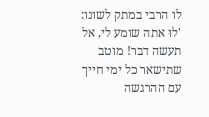לו הרבי במתק לשונו: 'לוּ אתה שומע לי, אל תעשה דבר! מוטב שתישאר כל ימי חייך עם ההרגשה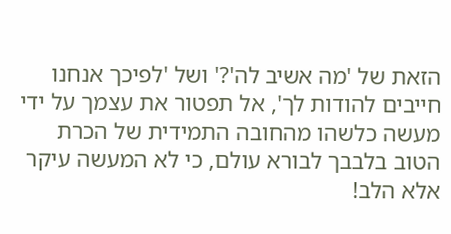הזאת של 'מה אשיב לה'?' ושל 'לפיכך אנחנו חייבים להודות לך', אל תפטור את עצמך על ידי מעשה כלשהו מהחובה התמידית של הכרת הטוב בלבבך לבורא עולם, כי לא המעשה עיקר אלא הלב!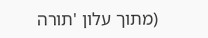(מתוך עלון 'תורה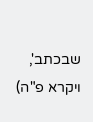שבכתב', ויקרא פ"ה)